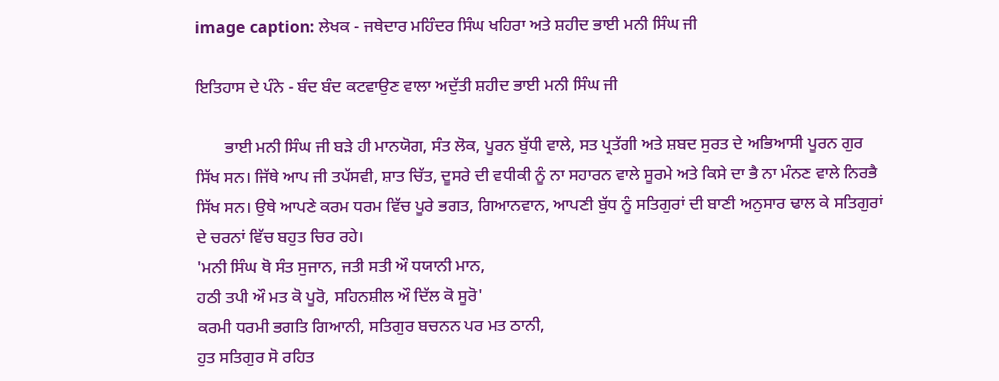image caption: ਲੇਖਕ - ਜਥੇਦਾਰ ਮਹਿੰਦਰ ਸਿੰਘ ਖਹਿਰਾ ਅਤੇ ਸ਼ਹੀਦ ਭਾਈ ਮਨੀ ਸਿੰਘ ਜੀ

ਇਤਿਹਾਸ ਦੇ ਪੰਨੇ - ਬੰਦ ਬੰਦ ਕਟਵਾਉਣ ਵਾਲਾ ਅਦੁੱਤੀ ਸ਼ਹੀਦ ਭਾਈ ਮਨੀ ਸਿੰਘ ਜੀ

       ਭਾਈ ਮਨੀ ਸਿੰਘ ਜੀ ਬੜੇ ਹੀ ਮਾਨਯੋਗ, ਸੰਤ ਲੋਕ, ਪੂਰਨ ਬੁੱਧੀ ਵਾਲੇ, ਸਤ ਪ੍ਰਤੱਗੀ ਅਤੇ ਸ਼ਬਦ ਸੁਰਤ ਦੇ ਅਭਿਆਸੀ ਪੂਰਨ ਗੁਰ ਸਿੱਖ ਸਨ। ਜਿੱਥੇ ਆਪ ਜੀ ਤਪੱਸਵੀ, ਸ਼ਾਤ ਚਿੱਤ, ਦੂਸਰੇ ਦੀ ਵਧੀਕੀ ਨੂੰ ਨਾ ਸਹਾਰਨ ਵਾਲੇ ਸੂਰਮੇ ਅਤੇ ਕਿਸੇ ਦਾ ਭੈ ਨਾ ਮੰਨਣ ਵਾਲੇ ਨਿਰਭੈ ਸਿੱਖ ਸਨ। ਉਥੇ ਆਪਣੇ ਕਰਮ ਧਰਮ ਵਿੱਚ ਪੂਰੇ ਭਗਤ, ਗਿਆਨਵਾਨ, ਆਪਣੀ ਬੁੱਧ ਨੂੰ ਸਤਿਗੁਰਾਂ ਦੀ ਬਾਣੀ ਅਨੁਸਾਰ ਢਾਲ ਕੇ ਸਤਿਗੁਰਾਂ ਦੇ ਚਰਨਾਂ ਵਿੱਚ ਬਹੁਤ ਚਿਰ ਰਹੇ।
'ਮਨੀ ਸਿੰਘ ਥੋ ਸੰਤ ਸੁਜਾਨ, ਜਤੀ ਸਤੀ ਔ ਧਯਾਨੀ ਮਾਨ,
ਹਠੀ ਤਪੀ ਔ ਮਤ ਕੋ ਪੂਰੋ, ਸਹਿਨਸ਼ੀਲ ਔ ਦਿੱਲ ਕੋ ਸੂਰੋ'
ਕਰਮੀ ਧਰਮੀ ਭਗਤਿ ਗਿਆਨੀ, ਸਤਿਗੁਰ ਬਚਨਨ ਪਰ ਮਤ ਠਾਨੀ,
ਹੁਤ ਸਤਿਗੁਰ ਸੋ ਰਹਿਤ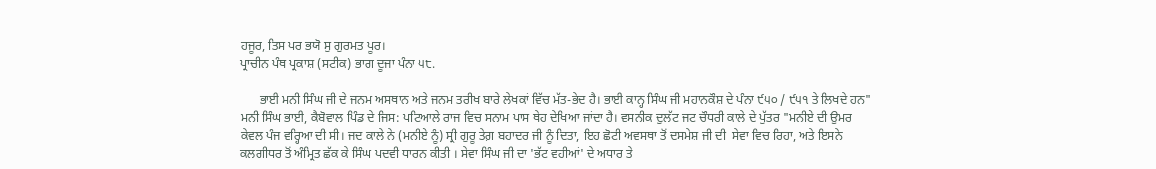ਹਜੂਰ, ਤਿਸ ਪਰ ਭਯੋ ਸੁ ਗੁਰਮਤ ਪੂਰ।
ਪ੍ਰਾਚੀਨ ਪੰਥ ਪ੍ਰਕਾਸ਼ (ਸਟੀਕ) ਭਾਗ ਦੂਜਾ ਪੰਨਾ ੫੮.

      ਭਾਈ ਮਨੀ ਸਿੰਘ ਜੀ ਦੇ ਜਨਮ ਅਸਥਾਨ ਅਤੇ ਜਨਮ ਤਰੀਖ ਬਾਰੇ ਲੇਖਕਾਂ ਵਿੱਚ ਮੱਤ-ਭੇਦ ਹੈ। ਭਾਈ ਕਾਨ੍ਹ ਸਿੰਘ ਜੀ ਮਹਾਨਕੌਸ਼ ਦੇ ਪੰਨਾ ੯੫੦ / ੯੫੧ ਤੇ ਲਿਖਦੇ ਹਨ" ਮਨੀ ਸਿੰਘ ਭਾਈ, ਕੈਬੋਵਾਲ ਪਿੰਡ ਦੇ ਜਿਸ: ਪਟਿਆਲੇ ਰਾਜ ਵਿਚ ਸਨਾਮ ਪਾਸ ਥੇਹ ਦੇਖਿਆ ਜਾਂਦਾ ਹੈ। ਵਸਨੀਕ ਦੁਲੱਟ ਜਟ ਚੌਧਰੀ ਕਾਲੇ ਦੇ ਪੁੱਤਰ "ਮਨੀਏ ਦੀ ਉਮਰ ਕੇਵਲ ਪੰਜ ਵਰ੍ਹਿਆ ਦੀ ਸੀ। ਜਦ ਕਾਲੇ ਨੇ (ਮਨੀਏ ਨੂੰ) ਸ੍ਰੀ ਗੁਰੂ ਤੇਗ਼ ਬਹਾਦਰ ਜੀ ਨੂੰ ਦਿਤਾ, ਇਹ ਛੋਟੀ ਅਵਸਥਾ ਤੋਂ ਦਸਮੇਸ਼ ਜੀ ਦੀ  ਸੇਵਾ ਵਿਚ ਰਿਹਾ, ਅਤੇ ਇਸਨੇ ਕਲਗੀਧਰ ਤੋਂ ਅੰਮ੍ਰਿਤ ਛੱਕ ਕੇ ਸਿੰਘ ਪਦਵੀ ਧਾਰਨ ਕੀਤੀ । ਸੇਵਾ ਸਿੰਘ ਜੀ ਦਾ 'ਭੱਟ ਵਹੀਆਂ' ਦੇ ਅਧਾਰ ਤੇ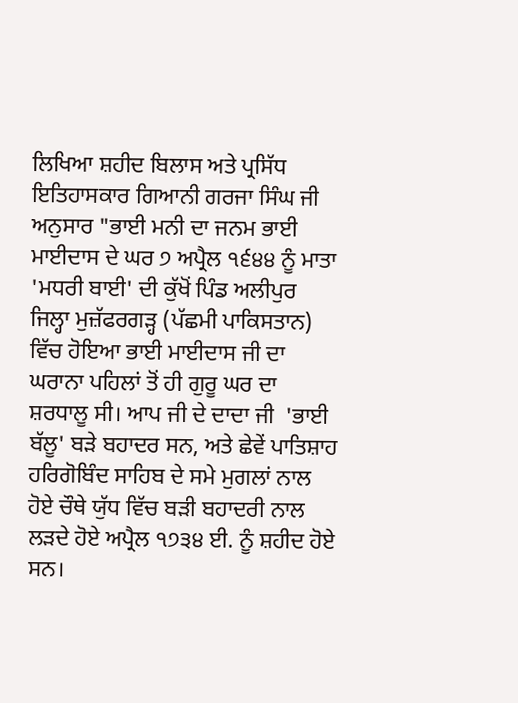ਲਿਖਿਆ ਸ਼ਹੀਦ ਬਿਲਾਸ ਅਤੇ ਪ੍ਰਸਿੱਧ ਇਤਿਹਾਸਕਾਰ ਗਿਆਨੀ ਗਰਜਾ ਸਿੰਘ ਜੀ ਅਨੁਸਾਰ "ਭਾਈ ਮਨੀ ਦਾ ਜਨਮ ਭਾਈ ਮਾਈਦਾਸ ਦੇ ਘਰ ੭ ਅਪ੍ਰੈਲ ੧੬੪੪ ਨੂੰ ਮਾਤਾ 'ਮਧਰੀ ਬਾਈ' ਦੀ ਕੁੱਖੋਂ ਪਿੰਡ ਅਲੀਪੁਰ ਜਿਲ੍ਹਾ ਮੁਜ਼ੱਫਰਗੜ੍ਹ (ਪੱਛਮੀ ਪਾਕਿਸਤਾਨ) ਵਿੱਚ ਹੋਇਆ ਭਾਈ ਮਾਈਦਾਸ ਜੀ ਦਾ ਘਰਾਨਾ ਪਹਿਲਾਂ ਤੋਂ ਹੀ ਗੁਰੂ ਘਰ ਦਾ ਸ਼ਰਧਾਲੂ ਸੀ। ਆਪ ਜੀ ਦੇ ਦਾਦਾ ਜੀ  'ਭਾਈ ਬੱਲੂ' ਬੜੇ ਬਹਾਦਰ ਸਨ, ਅਤੇ ਛੇਵੇਂ ਪਾਤਿਸ਼ਾਹ ਹਰਿਗੋਬਿੰਦ ਸਾਹਿਬ ਦੇ ਸਮੇ ਮੁਗਲਾਂ ਨਾਲ ਹੋਏ ਚੌਥੇ ਯੁੱਧ ਵਿੱਚ ਬੜੀ ਬਹਾਦਰੀ ਨਾਲ ਲੜਦੇ ਹੋਏ ਅਪ੍ਰੈਲ ੧੭੩੪ ਈ. ਨੂੰ ਸ਼ਹੀਦ ਹੋਏ ਸਨ।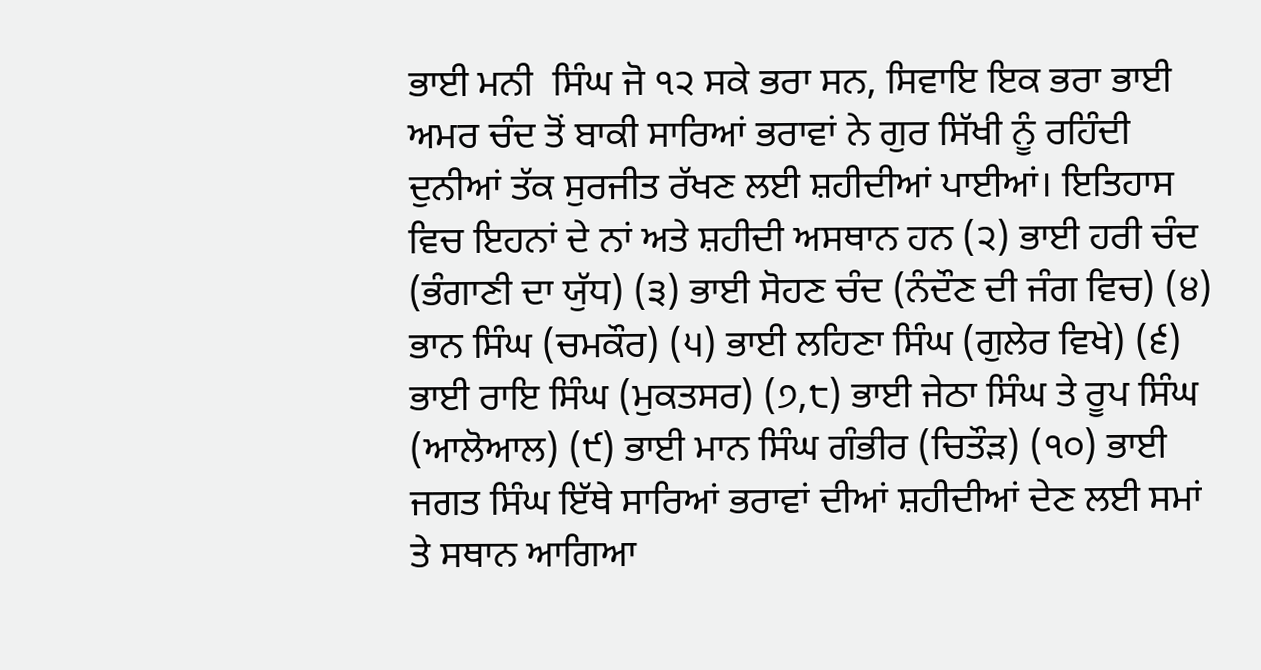ਭਾਈ ਮਨੀ  ਸਿੰਘ ਜੋ ੧੨ ਸਕੇ ਭਰਾ ਸਨ, ਸਿਵਾਇ ਇਕ ਭਰਾ ਭਾਈ ਅਮਰ ਚੰਦ ਤੋਂ ਬਾਕੀ ਸਾਰਿਆਂ ਭਰਾਵਾਂ ਨੇ ਗੁਰ ਸਿੱਖੀ ਨੂੰ ਰਹਿੰਦੀ ਦੁਨੀਆਂ ਤੱਕ ਸੁਰਜੀਤ ਰੱਖਣ ਲਈ ਸ਼ਹੀਦੀਆਂ ਪਾਈਆਂ। ਇਤਿਹਾਸ ਵਿਚ ਇਹਨਾਂ ਦੇ ਨਾਂ ਅਤੇ ਸ਼ਹੀਦੀ ਅਸਥਾਨ ਹਨ (੨) ਭਾਈ ਹਰੀ ਚੰਦ (ਭੰਗਾਣੀ ਦਾ ਯੁੱਧ) (੩) ਭਾਈ ਸੋਹਣ ਚੰਦ (ਨੰਦੌਣ ਦੀ ਜੰਗ ਵਿਚ) (੪) ਭਾਨ ਸਿੰਘ (ਚਮਕੌਰ) (੫) ਭਾਈ ਲਹਿਣਾ ਸਿੰਘ (ਗੁਲੇਰ ਵਿਖੇ) (੬) ਭਾਈ ਰਾਇ ਸਿੰਘ (ਮੁਕਤਸਰ) (੭,੮) ਭਾਈ ਜੇਠਾ ਸਿੰਘ ਤੇ ਰੂਪ ਸਿੰਘ (ਆਲੋਆਲ) (੯) ਭਾਈ ਮਾਨ ਸਿੰਘ ਗੰਭੀਰ (ਚਿਤੌੜ) (੧੦) ਭਾਈ ਜਗਤ ਸਿੰਘ ਇੱਥੇ ਸਾਰਿਆਂ ਭਰਾਵਾਂ ਦੀਆਂ ਸ਼ਹੀਦੀਆਂ ਦੇਣ ਲਈ ਸਮਾਂ ਤੇ ਸਥਾਨ ਆਗਿਆ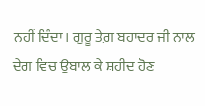ਨਹੀਂ ਦਿੰਦਾ। ਗੁਰੂ ਤੇਗ਼ ਬਹਾਦਰ ਜੀ ਨਾਲ ਦੇਗ ਵਿਚ ਉਬਾਲ ਕੇ ਸ਼ਹੀਦ ਹੋਣ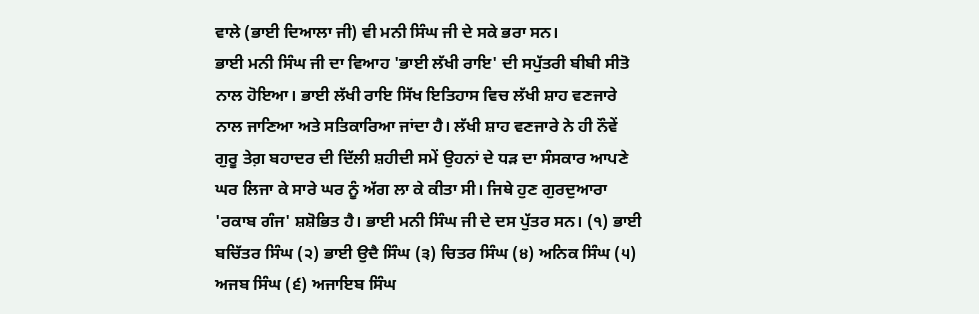ਵਾਲੇ (ਭਾਈ ਦਿਆਲਾ ਜੀ) ਵੀ ਮਨੀ ਸਿੰਘ ਜੀ ਦੇ ਸਕੇ ਭਰਾ ਸਨ।
ਭਾਈ ਮਨੀ ਸਿੰਘ ਜੀ ਦਾ ਵਿਆਹ 'ਭਾਈ ਲੱਖੀ ਰਾਇ' ਦੀ ਸਪੁੱਤਰੀ ਬੀਬੀ ਸੀਤੋ ਨਾਲ ਹੋਇਆ। ਭਾਈ ਲੱਖੀ ਰਾਇ ਸਿੱਖ ਇਤਿਹਾਸ ਵਿਚ ਲੱਖੀ ਸ਼ਾਹ ਵਣਜਾਰੇ ਨਾਲ ਜਾਣਿਆ ਅਤੇ ਸਤਿਕਾਰਿਆ ਜਾਂਦਾ ਹੈ। ਲੱਖੀ ਸ਼ਾਹ ਵਣਜਾਰੇ ਨੇ ਹੀ ਨੌਵੇਂ ਗੁਰੂ ਤੇਗ਼ ਬਹਾਦਰ ਦੀ ਦਿੱਲੀ ਸ਼ਹੀਦੀ ਸਮੇਂ ਉਹਨਾਂ ਦੇ ਧੜ ਦਾ ਸੰਸਕਾਰ ਆਪਣੇ ਘਰ ਲਿਜਾ ਕੇ ਸਾਰੇ ਘਰ ਨੂੰ ਅੱਗ ਲਾ ਕੇ ਕੀਤਾ ਸੀ। ਜਿਥੇ ਹੁਣ ਗੁਰਦੁਆਰਾ 'ਰਕਾਬ ਗੰਜ' ਸ਼ਸ਼ੋਭਿਤ ਹੈ। ਭਾਈ ਮਨੀ ਸਿੰਘ ਜੀ ਦੇ ਦਸ ਪੁੱਤਰ ਸਨ। (੧) ਭਾਈ ਬਚਿੱਤਰ ਸਿੰਘ (੨) ਭਾਈ ਉਦੈ ਸਿੰਘ (੩) ਚਿਤਰ ਸਿੰਘ (੪) ਅਨਿਕ ਸਿੰਘ (੫) ਅਜਬ ਸਿੰਘ (੬) ਅਜਾਇਬ ਸਿੰਘ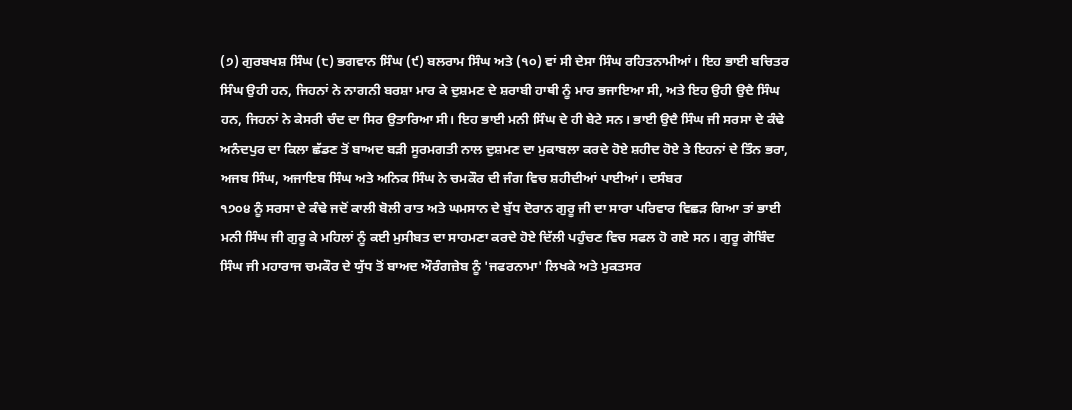(੭) ਗੁਰਬਖਸ਼ ਸਿੰਘ (੮) ਭਗਵਾਨ ਸਿੰਘ (੯) ਬਲਰਾਮ ਸਿੰਘ ਅਤੇ (੧੦) ਵਾਂ ਸੀ ਦੇਸਾ ਸਿੰਘ ਰਹਿਤਨਾਮੀਆਂ। ਇਹ ਭਾਈ ਬਚਿਤਰ ਸਿੰਘ ਉਹੀ ਹਨ, ਜਿਹਨਾਂ ਨੇ ਨਾਗਨੀ ਬਰਸ਼ਾ ਮਾਰ ਕੇ ਦੁਸ਼ਮਣ ਦੇ ਸ਼ਰਾਬੀ ਹਾਥੀ ਨੂੰ ਮਾਰ ਭਜਾਇਆ ਸੀ, ਅਤੇ ਇਹ ਉਹੀ ਉਦੈ ਸਿੰਘ ਹਨ, ਜਿਹਨਾਂ ਨੇ ਕੇਸਰੀ ਚੰਦ ਦਾ ਸਿਰ ਉਤਾਰਿਆ ਸੀ। ਇਹ ਭਾਈ ਮਨੀ ਸਿੰਘ ਦੇ ਹੀ ਬੇਟੇ ਸਨ। ਭਾਈ ਉਦੈ ਸਿੰਘ ਜੀ ਸਰਸਾ ਦੇ ਕੰਢੇ ਅਨੰਦਪੁਰ ਦਾ ਕਿਲਾ ਛੱਡਣ ਤੋਂ ਬਾਅਦ ਬੜੀ ਸੂਰਮਗਤੀ ਨਾਲ ਦੁਸ਼ਮਣ ਦਾ ਮੁਕਾਬਲਾ ਕਰਦੇ ਹੋਏ ਸ਼ਹੀਦ ਹੋਏ ਤੇ ਇਹਨਾਂ ਦੇ ਤਿੰਨ ਭਰਾ, ਅਜਬ ਸਿੰਘ, ਅਜਾਇਬ ਸਿੰਘ ਅਤੇ ਅਨਿਕ ਸਿੰਘ ਨੇ ਚਮਕੌਰ ਦੀ ਜੰਗ ਵਿਚ ਸ਼ਹੀਦੀਆਂ ਪਾਈਆਂ। ਦਸੰਬਰ
੧੭੦੪ ਨੂੰ ਸਰਸਾ ਦੇ ਕੰਢੇ ਜਦੋਂ ਕਾਲੀ ਬੋਲੀ ਰਾਤ ਅਤੇ ਘਮਸਾਨ ਦੇ ਬੁੱਧ ਦੋਰਾਨ ਗੁਰੂ ਜੀ ਦਾ ਸਾਰਾ ਪਰਿਵਾਰ ਵਿਛੜ ਗਿਆ ਤਾਂ ਭਾਈ ਮਨੀ ਸਿੰਘ ਜੀ ਗੁਰੂ ਕੇ ਮਹਿਲਾਂ ਨੂੰ ਕਈ ਮੁਸੀਬਤ ਦਾ ਸਾਹਮਣਾ ਕਰਦੇ ਹੋਏ ਦਿੱਲੀ ਪਹੁੰਚਣ ਵਿਚ ਸਫਲ ਹੋ ਗਏ ਸਨ। ਗੁਰੂ ਗੋਬਿੰਦ ਸਿੰਘ ਜੀ ਮਹਾਰਾਜ ਚਮਕੌਰ ਦੇ ਯੁੱਧ ਤੋਂ ਬਾਅਦ ਔਰੰਗਜ਼ੇਬ ਨੂੰ 'ਜਫਰਨਾਮਾ' ਲਿਖਕੇ ਅਤੇ ਮੁਕਤਸਰ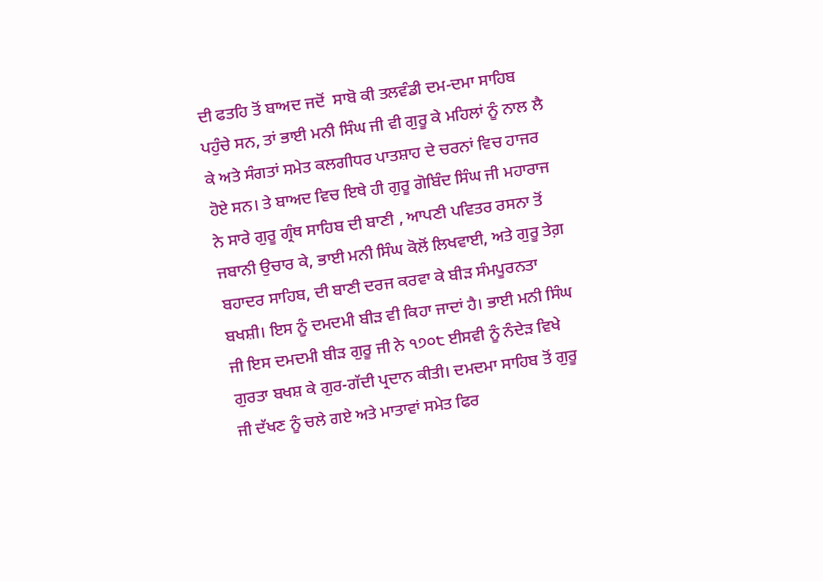ਦੀ ਫਤਹਿ ਤੋਂ ਬਾਅਦ ਜਦੋਂ  ਸਾਬੋ ਕੀ ਤਲਵੰਡੀ ਦਮ-ਦਮਾ ਸਾਹਿਬ ਪਹੁੰਚੇ ਸਨ, ਤਾਂ ਭਾਈ ਮਨੀ ਸਿੰਘ ਜੀ ਵੀ ਗੁਰੂ ਕੇ ਮਹਿਲਾਂ ਨੂੰ ਨਾਲ ਲੈ ਕੇ ਅਤੇ ਸੰਗਤਾਂ ਸਮੇਤ ਕਲਗੀਧਰ ਪਾਤਸ਼ਾਹ ਦੇ ਚਰਨਾਂ ਵਿਚ ਹਾਜਰ ਹੋਏ ਸਨ। ਤੇ ਬਾਅਦ ਵਿਚ ਇਥੇ ਹੀ ਗੁਰੂ ਗੋਬਿੰਦ ਸਿੰਘ ਜੀ ਮਹਾਰਾਜ ਨੇ ਸਾਰੇ ਗੁਰੂ ਗ੍ਰੰਥ ਸਾਹਿਬ ਦੀ ਬਾਣੀ , ਆਪਣੀ ਪਵਿਤਰ ਰਸਨਾ ਤੋਂ ਜਬਾਨੀ ਉਚਾਰ ਕੇ, ਭਾਈ ਮਨੀ ਸਿੰਘ ਕੋਲੋਂ ਲਿਖਵਾਈ, ਅਤੇ ਗੁਰੂ ਤੇਗ਼ ਬਹਾਦਰ ਸਾਹਿਬ, ਦੀ ਬਾਣੀ ਦਰਜ ਕਰਵਾ ਕੇ ਬੀੜ ਸੰਮਪੂਰਨਤਾ ਬਖਸ਼ੀ। ਇਸ ਨੂੰ ਦਮਦਮੀ ਬੀੜ ਵੀ ਕਿਹਾ ਜਾਦਾਂ ਹੈ। ਭਾਈ ਮਨੀ ਸਿੰਘ ਜੀ ਇਸ ਦਮਦਮੀ ਬੀੜ ਗੁਰੂ ਜੀ ਨੇ ੧੭੦੮ ਈਸਵੀ ਨੂੰ ਨੰਦੇੜ ਵਿਖੇ ਗੁਰਤਾ ਬਖਸ਼ ਕੇ ਗੁਰ-ਗੱਦੀ ਪ੍ਰਦਾਨ ਕੀਤੀ। ਦਮਦਮਾ ਸਾਹਿਬ ਤੋਂ ਗੁਰੂ ਜੀ ਦੱਖਣ ਨੂੰ ਚਲੇ ਗਏ ਅਤੇ ਮਾਤਾਵਾਂ ਸਮੇਤ ਫਿਰ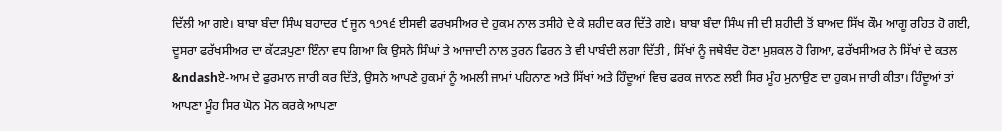ਦਿੱਲੀ ਆ ਗਏ। ਬਾਬਾ ਬੰਦਾ ਸਿੰਘ ਬਹਾਦਰ ੯ ਜੂਨ ੧੭੧੬ ਈਸਵੀ ਫਰਖਸੀਅਰ ਦੇ ਹੁਕਮ ਨਾਲ ਤਸੀਹੇ ਦੇ ਕੇ ਸ਼ਹੀਦ ਕਰ ਦਿੱਤੇ ਗਏ। ਬਾਬਾ ਬੰਦਾ ਸਿੰਘ ਜੀ ਦੀ ਸ਼ਹੀਦੀ ਤੋਂ ਬਾਅਦ ਸਿੱਖ ਕੌਮ ਆਗੂ ਰਹਿਤ ਹੋ ਗਈ, ਦੂਸਰਾ ਫਰੱਖਸੀਅਰ ਦਾ ਕੱਟੜਪੁਣਾ ਇੰਨਾ ਵਧ ਗਿਆ ਕਿ ਉਸਨੇ ਸਿੰਘਾਂ ਤੇ ਆਜਾਦੀ ਨਾਲ ਤੁਰਨ ਫਿਰਨ ਤੇ ਵੀ ਪਾਬੰਦੀ ਲਗਾ ਦਿੱਤੀ , ਸਿੱਖਾਂ ਨੂੰ ਜਥੇਬੰਦ ਹੋਣਾ ਮੁਸ਼ਕਲ ਹੋ ਗਿਆ, ਫਰੱਖਸੀਅਰ ਨੇ ਸਿੱਖਾਂ ਦੇ ਕਤਲ &ndashਏ-ਆਮ ਦੇ ਫੁਰਮਾਨ ਜਾਰੀ ਕਰ ਦਿੱਤੇ, ਉਸਨੇ ਆਪਣੇ ਹੁਕਮਾਂ ਨੂੰ ਅਮਲੀ ਜਾਮਾਂ ਪਹਿਨਾਣ ਅਤੇ ਸਿੱਖਾਂ ਅਤੇ ਹਿੰਦੂਆਂ ਵਿਚ ਫਰਕ ਜਾਨਣ ਲਈ ਸਿਰ ਮੂੰਹ ਮੁਨਾਉਣ ਦਾ ਹੁਕਮ ਜਾਰੀ ਕੀਤਾ। ਹਿੰਦੂਆਂ ਤਾਂ ਆਪਣਾ ਮੂੰਹ ਸਿਰ ਘੋਨ ਮੋਨ ਕਰਕੇ ਆਪਣਾ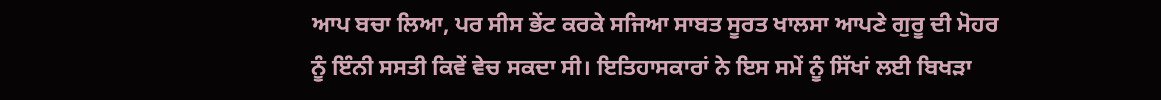ਆਪ ਬਚਾ ਲਿਆ, ਪਰ ਸੀਸ ਭੇਂਟ ਕਰਕੇ ਸਜਿਆ ਸਾਬਤ ਸੂਰਤ ਖਾਲਸਾ ਆਪਣੇ ਗੁਰੂ ਦੀ ਮੋਹਰ ਨੂੰ ਇੰਨੀ ਸਸਤੀ ਕਿਵੇਂ ਵੇਚ ਸਕਦਾ ਸੀ। ਇਤਿਹਾਸਕਾਰਾਂ ਨੇ ਇਸ ਸਮੇਂ ਨੂੰ ਸਿੱਖਾਂ ਲਈ ਬਿਖੜਾ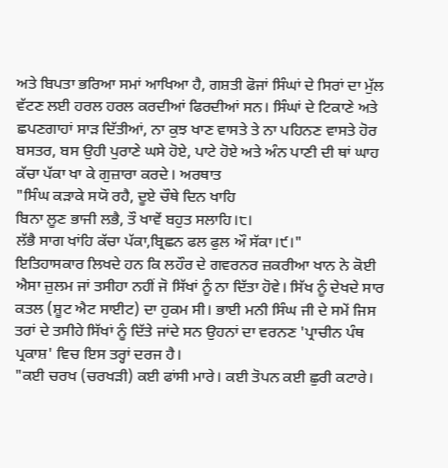ਅਤੇ ਬਿਪਤਾ ਭਰਿਆ ਸਮਾਂ ਆਖਿਆ ਹੈ, ਗਸ਼ਤੀ ਫੋਜਾਂ ਸਿੰਘਾਂ ਦੇ ਸਿਰਾਂ ਦਾ ਮੁੱਲ ਵੱਟਣ ਲਈ ਹਰਲ ਹਰਲ ਕਰਦੀਆਂ ਫਿਰਦੀਆਂ ਸਨ। ਸਿੰਘਾਂ ਦੇ ਟਿਕਾਣੇ ਅਤੇ ਛਪਣਗਾਹਾਂ ਸਾੜ ਦਿੱਤੀਆਂ, ਨਾ ਕੁਝ ਖਾਣ ਵਾਸਤੇ ਤੇ ਨਾ ਪਹਿਨਣ ਵਾਸਤੇ ਹੋਰ ਬਸਤਰ, ਬਸ ਉਹੀ ਪੁਰਾਣੇ ਘਸੇ ਹੋਏ, ਪਾਟੇ ਹੋਏ ਅਤੇ ਅੰਨ ਪਾਣੀ ਦੀ ਥਾਂ ਘਾਹ ਕੱਚਾ ਪੱਕਾ ਖਾ ਕੇ ਗੁਜ਼ਾਰਾ ਕਰਦੇ। ਅਰਥਾਤ
"ਸਿੰਘ ਕੜਾਕੇ ਸਯੋ ਰਹੈ, ਦੂਏ ਚੌਥੇ ਦਿਨ ਖਾਹਿ
ਬਿਨਾ ਲੂਣ ਭਾਜੀ ਲਭੈ, ਤੌ ਖਾਵੇਂ ਬਹੁਤ ਸਲਾਹਿ।੮।
ਲੱਭੈ ਸਾਗ ਖਾਂਹਿ ਕੱਚਾ ਪੱਕਾ,ਬ੍ਰਿਛਨ ਫਲ ਫੁਲ ਔ ਸੱਕਾ।੯।"
ਇਤਿਹਾਸਕਾਰ ਲਿਖਦੇ ਹਨ ਕਿ ਲਹੌਰ ਦੇ ਗਵਰਨਰ ਜ਼ਕਰੀਆ ਖਾਨ ਨੇ ਕੋਈ ਐਸਾ ਜ਼ੁਲਮ ਜਾਂ ਤਸੀਹਾ ਨਹੀਂ ਜੋ ਸਿੱਖਾਂ ਨੂੰ ਨਾ ਦਿੱਤਾ ਹੋਵੇ। ਸਿੱਖ ਨੂੰ ਦੇਖਦੇ ਸਾਰ ਕਤਲ (ਸ਼ੂਟ ਐਟ ਸਾਈਟ) ਦਾ ਹੁਕਮ ਸੀ। ਭਾਈ ਮਨੀ ਸਿੰਘ ਜੀ ਦੇ ਸਮੇਂ ਜਿਸ ਤਰਾਂ ਦੇ ਤਸੀਹੇ ਸਿੱਖਾਂ ਨੂੰ ਦਿੱਤੇ ਜਾਂਦੇ ਸਨ ਉਹਨਾਂ ਦਾ ਵਰਨਣ 'ਪ੍ਰਾਚੀਨ ਪੰਥ ਪ੍ਰਕਾਸ਼' ਵਿਚ ਇਸ ਤਰ੍ਹਾਂ ਦਰਜ ਹੈ।
"ਕਈ ਚਰਖ (ਚਰਖੜੀ) ਕਈ ਫਾਂਸੀ ਮਾਰੇ। ਕਈ ਤੋਪਨ ਕਈ ਛੁਰੀ ਕਟਾਰੇ।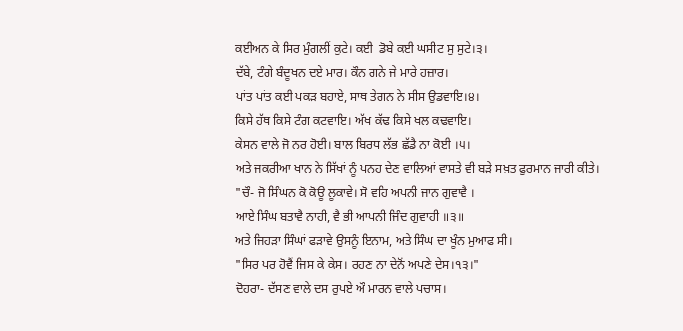ਕਈਅਨ ਕੇ ਸਿਰ ਮੁੰਗਲੀਂ ਕੁਟੇ। ਕਈ  ਡੋਬੇ ਕਈ ਘਸੀਟ ਸੁ ਸੁਟੇ।੩।
ਦੱਬੇ, ਟੰਗੇ ਬੰਦੂਖਨ ਦਏ ਮਾਰ। ਕੌਨ ਗਨੇ ਜੇ ਮਾਰੇ ਹਜ਼ਾਰ।
ਪਾਂਤ ਪਾਂਤ ਕਈ ਪਕੜ ਬਹਾਏ, ਸਾਥ ਤੇਗਨ ਨੇ ਸੀਸ ਉਡਵਾਇ।੪।
ਕਿਸੇ ਹੱਥ ਕਿਸੇ ਟੰਗ ਕਟਵਾਇ। ਅੱਖ ਕੱਢ ਕਿਸੇ ਖਲ ਕਢਵਾਇ।
ਕੇਸਨ ਵਾਲੇ ਜੋ ਨਰ ਹੋਈ। ਬਾਲ ਬਿਰਧ ਲੱਭ ਛੱਡੈ ਨਾ ਕੋਈ ।੫।
ਅਤੇ ਜਕਰੀਆ ਖਾਨ ਨੇ ਸਿੱਖਾਂ ਨੂੰ ਪਨਹ ਦੇਣ ਵਾਲਿਆਂ ਵਾਸਤੇ ਵੀ ਬੜੇ ਸਖ਼ਤ ਫੁਰਮਾਨ ਜਾਰੀ ਕੀਤੇ।
"ਚੌ- ਜੋ ਸਿੰਘਨ ਕੋ ਕੋਊ ਲੂਕਾਵੇ। ਸੋ ਵਹਿ ਅਪਨੀ ਜਾਨ ਗੁਵਾਵੈ ।
ਆਏ ਸਿੰਘ ਬਤਾਵੈ ਨਾਹੀ, ਵੈ ਭੀ ਆਪਨੀ ਜਿੰਦ ਗੁਵਾਹੀ ॥੩॥
ਅਤੇ ਜਿਹੜਾ ਸਿੰਘਾਂ ਫੜਾਵੇ ਉਸਨੂੰ ਇਨਾਮ, ਅਤੇ ਸਿੰਘ ਦਾ ਖੂੰਨ ਮੁਆਫ ਸੀ।
"ਸਿਰ ਪਰ ਹੋਵੈਂ ਜਿਸ ਕੇ ਕੇਸ। ਰਹਣ ਨਾ ਦੇਨੋਂ ਅਪਣੇ ਦੇਸ।੧੩।"
ਦੋਹਰਾ- ਦੱਸਣ ਵਾਲੇ ਦਸ ਰੁਪਏ ਔ ਮਾਰਨ ਵਾਲੇ ਪਚਾਸ।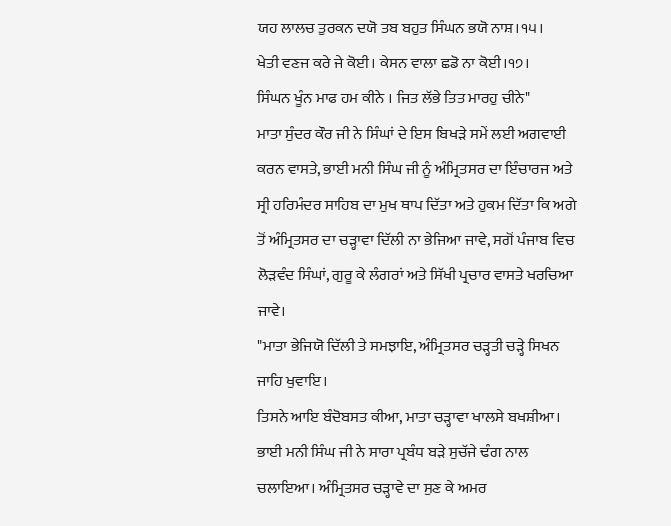ਯਹ ਲਾਲਚ ਤੁਰਕਨ ਦਯੋ ਤਬ ਬਹੁਤ ਸਿੰਘਨ ਭਯੋ ਨਾਸ਼।੧੫।
ਖੇਤੀ ਵਣਜ ਕਰੇ ਜੇ ਕੋਈ। ਕੇਸਨ ਵਾਲਾ ਛਡੋ ਨਾ ਕੋਈ।੧੭।
ਸਿੰਘਨ ਖੂੰਨ ਮਾਫ ਹਮ ਕੀਨੇ । ਜਿਤ ਲੱਭੇ ਤਿਤ ਮਾਰਹੁ ਚੀਨੇ"
ਮਾਤਾ ਸੁੰਦਰ ਕੌਰ ਜੀ ਨੇ ਸਿੰਘਾਂ ਦੇ ਇਸ ਬਿਖੜੇ ਸਮੇਂ ਲਈ ਅਗਵਾਈ ਕਰਨ ਵਾਸਤੇ, ਭਾਈ ਮਨੀ ਸਿੰਘ ਜੀ ਨੂੰ ਅੰਮ੍ਰਿਤਸਰ ਦਾ ਇੰਚਾਰਜ ਅਤੇ ਸ੍ਰੀ ਹਰਿਮੰਦਰ ਸਾਹਿਬ ਦਾ ਮੁਖ ਥਾਪ ਦਿੱਤਾ ਅਤੇ ਹੁਕਮ ਦਿੱਤਾ ਕਿ ਅਗੇ ਤੋਂ ਅੰਮ੍ਰਿਤਸਰ ਦਾ ਚੜ੍ਹਾਵਾ ਦਿੱਲੀ ਨਾ ਭੇਜਿਆ ਜਾਵੇ, ਸਗੋਂ ਪੰਜਾਬ ਵਿਚ ਲੋੜਵੰਦ ਸਿੰਘਾਂ, ਗੁਰੂ ਕੇ ਲੰਗਰਾਂ ਅਤੇ ਸਿੱਖੀ ਪ੍ਰਚਾਰ ਵਾਸਤੇ ਖਰਚਿਆ ਜਾਵੇ।
"ਮਾਤਾ ਭੇਜਿਯੋ ਦਿੱਲੀ ਤੇ ਸਮਝਾਇ, ਅੰਮ੍ਰਿਤਸਰ ਚੜ੍ਹਤੀ ਚੜ੍ਹੇ ਸਿਖਨ ਜਾਹਿ ਖੁਵਾਇ।
ਤਿਸਨੇ ਆਇ ਬੰਦੋਬਸਤ ਕੀਆ, ਮਾਤਾ ਚੜ੍ਹਾਵਾ ਖਾਲਸੇ ਬਖਸ਼ੀਆ।
ਭਾਈ ਮਨੀ ਸਿੰਘ ਜੀ ਨੇ ਸਾਰਾ ਪ੍ਰਬੰਧ ਬੜੇ ਸੁਚੱਜੇ ਢੰਗ ਨਾਲ ਚਲਾਇਆ। ਅੰਮ੍ਰਿਤਸਰ ਚੜ੍ਹਾਵੇ ਦਾ ਸੁਣ ਕੇ ਅਮਰ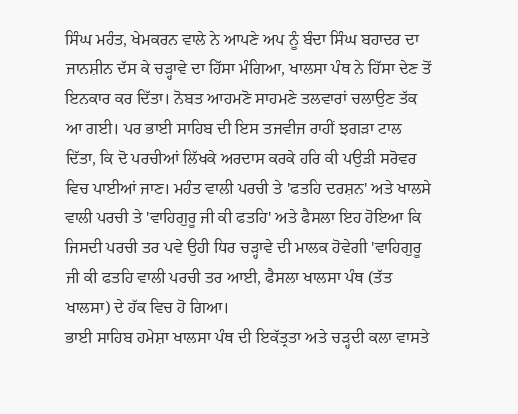ਸਿੰਘ ਮਹੰਤ, ਖੇਮਕਰਨ ਵਾਲੇ ਨੇ ਆਪਣੇ ਅਪ ਨੂੰ ਬੰਦਾ ਸਿੰਘ ਬਹਾਦਰ ਦਾ ਜਾਨਸ਼ੀਨ ਦੱਸ ਕੇ ਚੜ੍ਹਾਵੇ ਦਾ ਹਿੱਸਾ ਮੰਗਿਆ, ਖਾਲਸਾ ਪੰਥ ਨੇ ਹਿੱਸਾ ਦੇਣ ਤੋਂ ਇਨਕਾਰ ਕਰ ਦਿੱਤਾ। ਨੋਬਤ ਆਹਮਣੋ ਸਾਹਮਣੇ ਤਲਵਾਰਾਂ ਚਲਾਉਣ ਤੱਕ ਆ ਗਈ। ਪਰ ਭਾਈ ਸਾਹਿਬ ਦੀ ਇਸ ਤਜਵੀਜ ਰਾਹੀਂ ਝਗੜਾ ਟਾਲ ਦਿੱਤਾ, ਕਿ ਦੋ ਪਰਚੀਆਂ ਲਿੱਖਕੇ ਅਰਦਾਸ ਕਰਕੇ ਹਰਿ ਕੀ ਪਉੜੀ ਸਰੋਵਰ ਵਿਚ ਪਾਈਆਂ ਜਾਣ। ਮਹੰਤ ਵਾਲੀ ਪਰਚੀ ਤੇ 'ਫਤਹਿ ਦਰਸ਼ਨ' ਅਤੇ ਖਾਲਸੇ ਵਾਲੀ ਪਰਚੀ ਤੇ 'ਵਾਹਿਗੁਰੂ ਜੀ ਕੀ ਫਤਹਿ' ਅਤੇ ਫੈਸਲਾ ਇਹ ਹੋਇਆ ਕਿ ਜਿਸਦੀ ਪਰਚੀ ਤਰ ਪਵੇ ਉਹੀ ਧਿਰ ਚੜ੍ਹਾਵੇ ਦੀ ਮਾਲਕ ਹੋਵੇਗੀ 'ਵਾਹਿਗੁਰੂ ਜੀ ਕੀ ਫਤਹਿ ਵਾਲੀ ਪਰਚੀ ਤਰ ਆਈ, ਫੈਸਲਾ ਖਾਲਸਾ ਪੰਥ (ਤੱਤ ਖਾਲਸਾ) ਦੇ ਹੱਕ ਵਿਚ ਹੋ ਗਿਆ।
ਭਾਈ ਸਾਹਿਬ ਹਮੇਸ਼ਾ ਖਾਲਸਾ ਪੰਥ ਦੀ ਇਕੱਤ੍ਰਤਾ ਅਤੇ ਚੜ੍ਹਦੀ ਕਲਾ ਵਾਸਤੇ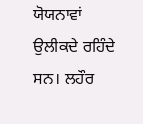ਯੋਯਨਾਵਾਂ ਉਲੀਕਦੇ ਰਹਿੰਦੇ ਸਨ। ਲਹੌਰ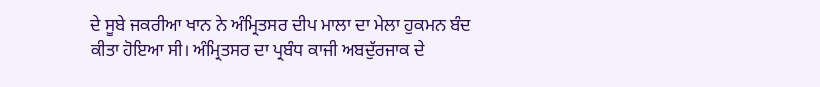ਦੇ ਸੂਬੇ ਜਕਰੀਆ ਖਾਨ ਨੇ ਅੰਮ੍ਰਿਤਸਰ ਦੀਪ ਮਾਲਾ ਦਾ ਮੇਲਾ ਹੁਕਮਨ ਬੰਦ ਕੀਤਾ ਹੋਇਆ ਸੀ। ਅੰਮ੍ਰਿਤਸਰ ਦਾ ਪ੍ਰਬੰਧ ਕਾਜੀ ਅਬਦੁੱਰਜਾਕ ਦੇ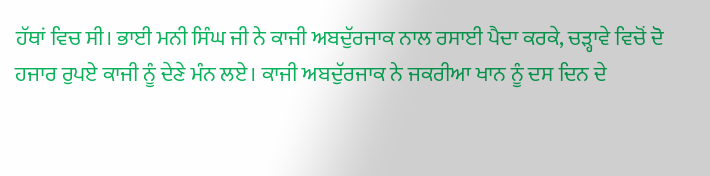ਹੱਥਾਂ ਵਿਚ ਸੀ। ਭਾਈ ਮਨੀ ਸਿੰਘ ਜੀ ਨੇ ਕਾਜੀ ਅਬਦੁੱਰਜਾਕ ਨਾਲ ਰਸਾਈ ਪੈਦਾ ਕਰਕੇ, ਚੜ੍ਹਾਵੇ ਵਿਚੋਂ ਦੋ ਹਜਾਰ ਰੁਪਏ ਕਾਜੀ ਨੂੰ ਦੇਣੇ ਮੰਨ ਲਏ। ਕਾਜੀ ਅਬਦੁੱਰਜਾਕ ਨੇ ਜਕਰੀਆ ਖਾਨ ਨੂੰ ਦਸ ਦਿਨ ਦੇ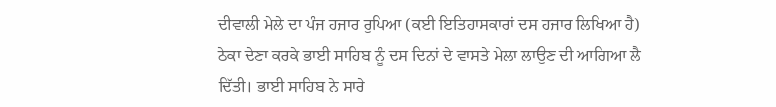ਦੀਵਾਲੀ ਮੇਲੇ ਦਾ ਪੰਜ ਹਜਾਰ ਰੁਪਿਆ (ਕਈ ਇਤਿਹਾਸਕਾਰਾਂ ਦਸ ਹਜਾਰ ਲਿਖਿਆ ਹੈ) ਠੇਕਾ ਦੇਣਾ ਕਰਕੇ ਭਾਈ ਸਾਹਿਬ ਨੂੰ ਦਸ ਦਿਨਾਂ ਦੇ ਵਾਸਤੇ ਮੇਲਾ ਲਾਉਣ ਦੀ ਆਗਿਆ ਲੈ ਦਿੱਤੀ। ਭਾਈ ਸਾਹਿਬ ਨੇ ਸਾਰੇ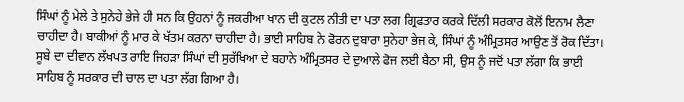ਸਿੰਘਾਂ ਨੂੰ ਮੇਲੇ ਤੇ ਸੁਨੇਹੇ ਭੇਜੇ ਹੀ ਸਨ ਕਿ ਉਹਨਾਂ ਨੂੰ ਜਕਰੀਆ ਖਾਨ ਦੀ ਕੁਟਲ ਨੀਤੀ ਦਾ ਪਤਾ ਲਗ ਗ੍ਰਿਫਤਾਰ ਕਰਕੇ ਦਿੱਲੀ ਸਰਕਾਰ ਕੋਲੋਂ ਇਨਾਮ ਲੈਣਾ ਚਾਹੀਦਾ ਹੈ। ਬਾਕੀਆਂ ਨੂੰ ਮਾਰ ਕੇ ਖੱਤਮ ਕਰਨਾ ਚਾਹੀਦਾ ਹੈ। ਭਾਈ ਸਾਹਿਬ ਨੇ ਫੋਰਨ ਦੁਬਾਰਾ ਸੁਨੇਹਾ ਭੇਜ ਕੇ, ਸਿੰਘਾਂ ਨੂੰ ਅੰਮ੍ਰਿਤਸਰ ਆਉਣ ਤੋਂ ਰੋਕ ਦਿੱਤਾ। ਸੂਬੇ ਦਾ ਦੀਵਾਨ ਲੱਖਪਤ ਰਾਇ ਜਿਹੜਾ ਸਿੰਘਾਂ ਦੀ ਸੁਰੱਖਿਆ ਦੇ ਬਹਾਨੇ ਅੰਮ੍ਰਿਤਸਰ ਦੇ ਦੁਆਲੇ ਫੋਜ ਲਈ ਬੈਠਾ ਸੀ, ਉਸ ਨੂੰ ਜਦੋਂ ਪਤਾ ਲੱਗਾ ਕਿ ਭਾਈ ਸਾਹਿਬ ਨੂੰ ਸਰਕਾਰ ਦੀ ਚਾਲ ਦਾ ਪਤਾ ਲੱਗ ਗਿਆ ਹੈ।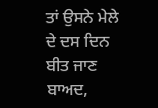ਤਾਂ ਉਸਨੇ ਮੇਲੇ ਦੇ ਦਸ ਦਿਨ ਬੀਤ ਜਾਣ ਬਾਅਦ,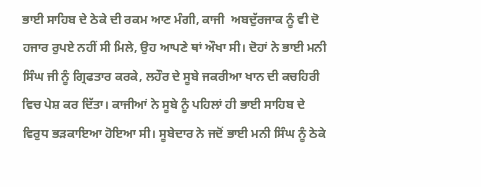ਭਾਈ ਸਾਹਿਬ ਦੇ ਠੇਕੇ ਦੀ ਰਕਮ ਆਣ ਮੰਗੀ, ਕਾਜੀ  ਅਬਦੁੱਰਜਾਕ ਨੂੰ ਵੀ ਦੋ ਹਜਾਰ ਰੁਪਏ ਨਹੀਂ ਸੀ ਮਿਲੇ, ਉਹ ਆਪਣੇ ਥਾਂ ਔਖਾ ਸੀ। ਦੋਹਾਂ ਨੇ ਭਾਈ ਮਨੀ ਸਿੰਘ ਜੀ ਨੂੰ ਗ੍ਰਿਫਤਾਰ ਕਰਕੇ, ਲਹੌਰ ਦੇ ਸੂਬੇ ਜਕਰੀਆ ਖਾਨ ਦੀ ਕਚਹਿਰੀ ਵਿਚ ਪੇਸ਼ ਕਰ ਦਿੱਤਾ। ਕਾਜੀਆਂ ਨੇ ਸੂਬੇ ਨੂੰ ਪਹਿਲਾਂ ਹੀ ਭਾਈ ਸਾਹਿਬ ਦੇ ਵਿਰੁਧ ਭੜਕਾਇਆ ਹੋਇਆ ਸੀ। ਸੂਬੇਦਾਰ ਨੇ ਜਦੋਂ ਭਾਈ ਮਨੀ ਸਿੰਘ ਨੂੰ ਠੇਕੇ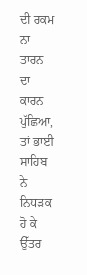ਦੀ ਰਕਮ ਨਾ ਤਾਰਨ ਦਾ ਕਾਰਨ ਪੁੱਛਿਆ, ਤਾਂ ਭਾਈ ਸਾਹਿਬ ਨੇ ਨਿਧੜਕ ਹੋ ਕੇ ਉੱਤਰ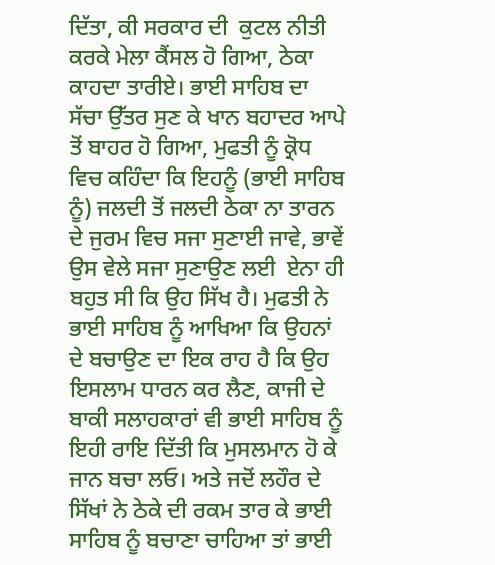ਦਿੱਤਾ, ਕੀ ਸਰਕਾਰ ਦੀ  ਕੁਟਲ ਨੀਤੀ  ਕਰਕੇ ਮੇਲਾ ਕੈਂਸਲ ਹੋ ਗਿਆ, ਠੇਕਾ ਕਾਹਦਾ ਤਾਰੀਏ। ਭਾਈ ਸਾਹਿਬ ਦਾ ਸੱਚਾ ਉੱਤਰ ਸੁਣ ਕੇ ਖਾਨ ਬਹਾਦਰ ਆਪੇ ਤੋਂ ਬਾਹਰ ਹੋ ਗਿਆ, ਮੁਫਤੀ ਨੂੰ ਕ੍ਰੋਧ ਵਿਚ ਕਹਿੰਦਾ ਕਿ ਇਹਨੂੰ (ਭਾਈ ਸਾਹਿਬ ਨੂੰ) ਜਲਦੀ ਤੋਂ ਜਲਦੀ ਠੇਕਾ ਨਾ ਤਾਰਨ ਦੇ ਜੁਰਮ ਵਿਚ ਸਜਾ ਸੁਣਾਈ ਜਾਵੇ, ਭਾਵੇਂ ਉਸ ਵੇਲੇ ਸਜਾ ਸੁਣਾਉਣ ਲਈ  ਏਨਾ ਹੀ ਬਹੁਤ ਸੀ ਕਿ ਉਹ ਸਿੱਖ ਹੈ। ਮੁਫਤੀ ਨੇ ਭਾਈ ਸਾਹਿਬ ਨੂੰ ਆਖਿਆ ਕਿ ਉਹਨਾਂ ਦੇ ਬਚਾਉਣ ਦਾ ਇਕ ਰਾਹ ਹੈ ਕਿ ਉਹ ਇਸਲਾਮ ਧਾਰਨ ਕਰ ਲੈਣ, ਕਾਜੀ ਦੇ ਬਾਕੀ ਸਲਾਹਕਾਰਾਂ ਵੀ ਭਾਈ ਸਾਹਿਬ ਨੂੰ ਇਹੀ ਰਾਇ ਦਿੱਤੀ ਕਿ ਮੁਸਲਮਾਨ ਹੋ ਕੇ ਜਾਨ ਬਚਾ ਲਓ। ਅਤੇ ਜਦੋਂ ਲਹੌਰ ਦੇ ਸਿੱਖਾਂ ਨੇ ਠੇਕੇ ਦੀ ਰਕਮ ਤਾਰ ਕੇ ਭਾਈ ਸਾਹਿਬ ਨੂੰ ਬਚਾਣਾ ਚਾਹਿਆ ਤਾਂ ਭਾਈ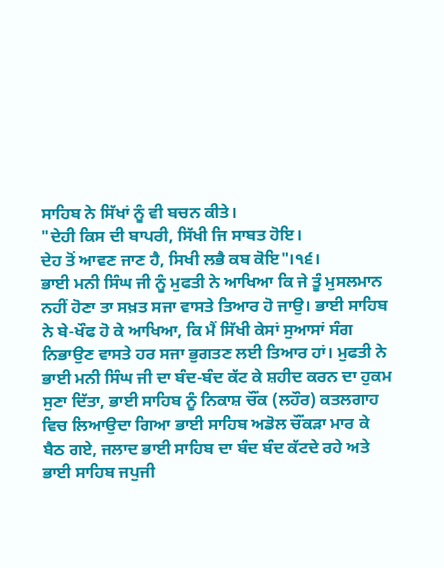ਸਾਹਿਬ ਨੇ ਸਿੱਖਾਂ ਨੂੰ ਵੀ ਬਚਨ ਕੀਤੇ।
"ਦੇਹੀ ਕਿਸ ਦੀ ਬਾਪਰੀ, ਸਿੱਖੀ ਜਿ ਸਾਬਤ ਹੋਇ।
ਦੇਹ ਤੋਂ ਆਵਣ ਜਾਣ ਹੈ, ਸਿਖੀ ਲਭੈ ਕਬ ਕੋਇ"।੧੬।
ਭਾਈ ਮਨੀ ਸਿੰਘ ਜੀ ਨੂੰ ਮੁਫਤੀ ਨੇ ਆਖਿਆ ਕਿ ਜੇ ਤੂੰ ਮੁਸਲਮਾਨ ਨਹੀਂ ਹੋਣਾ ਤਾ ਸਖ਼ਤ ਸਜਾ ਵਾਸਤੇ ਤਿਆਰ ਹੋ ਜਾਉ। ਭਾਈ ਸਾਹਿਬ ਨੇ ਬੇ-ਖੌਫ ਹੋ ਕੇ ਆਖਿਆ, ਕਿ ਮੈਂ ਸਿੱਖੀ ਕੇਸਾਂ ਸੁਆਸਾਂ ਸੰਗ ਨਿਭਾਉਣ ਵਾਸਤੇ ਹਰ ਸਜਾ ਭੁਗਤਣ ਲਈ ਤਿਆਰ ਹਾਂ। ਮੁਫਤੀ ਨੇ ਭਾਈ ਮਨੀ ਸਿੰਘ ਜੀ ਦਾ ਬੰਦ-ਬੰਦ ਕੱਟ ਕੇ ਸ਼ਹੀਦ ਕਰਨ ਦਾ ਹੁਕਮ ਸੁਣਾ ਦਿੱਤਾ, ਭਾਈ ਸਾਹਿਬ ਨੂੰ ਨਿਕਾਸ਼ ਚੌਂਕ (ਲਹੌਰ) ਕਤਲਗਾਹ ਵਿਚ ਲਿਆਉਦਾ ਗਿਆ ਭਾਈ ਸਾਹਿਬ ਅਡੋਲ ਚੌਂਕੜਾ ਮਾਰ ਕੇ ਬੈਠ ਗਏ, ਜਲਾਦ ਭਾਈ ਸਾਹਿਬ ਦਾ ਬੰਦ ਬੰਦ ਕੱਟਦੇ ਰਹੇ ਅਤੇ ਭਾਈ ਸਾਹਿਬ ਜਪੁਜੀ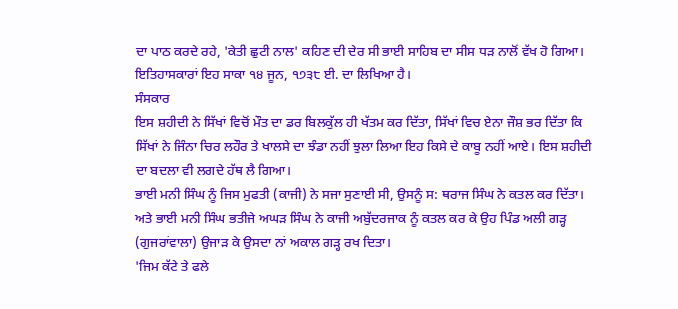ਦਾ ਪਾਠ ਕਰਦੇ ਰਹੇ, 'ਕੇਤੀ ਛੁਟੀ ਨਾਲ' ਕਹਿਣ ਦੀ ਦੇਰ ਸੀ ਭਾਈ ਸਾਹਿਬ ਦਾ ਸੀਸ ਧੜ ਨਾਲੋਂ ਵੱਖ ਹੋ ਗਿਆ। ਇਤਿਹਾਸਕਾਰਾਂ ਇਹ ਸਾਕਾ ੧੪ ਜੂਨ, ੧੭੩੮ ਈ. ਦਾ ਲਿਖਿਆ ਹੈ।
ਸੰਸਕਾਰ
ਇਸ ਸ਼ਹੀਦੀ ਨੇ ਸਿੱਖਾਂ ਵਿਚੋਂ ਮੌਤ ਦਾ ਡਰ ਬਿਲਕੁੱਲ ਹੀ ਖੱਤਮ ਕਰ ਦਿੱਤਾ, ਸਿੱਖਾਂ ਵਿਚ ਏਨਾ ਜੌਸ਼ ਭਰ ਦਿੱਤਾ ਕਿ ਸਿੱਖਾਂ ਨੇ ਜਿੰਨਾ ਚਿਰ ਲਹੌਰ ਤੇ ਖਾਲਸੇ ਦਾ ਝੰਡਾ ਨਹੀਂ ਝੁਲਾ ਲਿਆ ਇਹ ਕਿਸੇ ਦੇ ਕਾਬੂ ਨਹੀਂ ਆਏ। ਇਸ ਸ਼ਹੀਦੀ ਦਾ ਬਦਲਾ ਵੀ ਲਗਦੇ ਹੱਥ ਲੈ ਗਿਆ।
ਭਾਈ ਮਨੀ ਸਿੰਘ ਨੂੰ ਜਿਸ ਮੁਫਤੀ (ਕਾਜੀ) ਨੇ ਸਜਾ ਸੁਣਾਈ ਸੀ, ਉਸਨੂੰ ਸ: ਥਰਾਜ ਸਿੰਘ ਨੇ ਕਤਲ ਕਰ ਦਿੱਤਾ। ਅਤੇ ਭਾਈ ਮਨੀ ਸਿੰਘ ਭਤੀਜੇ ਅਘੜ ਸਿੰਘ ਨੇ ਕਾਜੀ ਅਬੁੱਦਰਜਾਕ ਨੂੰ ਕਤਲ ਕਰ ਕੇ ਉਹ ਪਿੰਡ ਅਲੀ ਗੜ੍ਹ (ਗੁਜਰਾਂਵਾਲਾ) ਉਜਾੜ ਕੇ ਉਸਦਾ ਨਾਂ ਅਕਾਲ ਗੜ੍ਹ ਰਖ ਦਿਤਾ।
'ਜਿਮ ਕੱਟੇ ਤੇ ਫਲੇ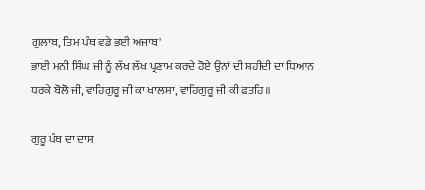ਗੁਲਾਬ, ਤਿਮ ਪੰਥ ਵਡੇ ਭਈ ਅਜਾਬ'
ਭਾਈ ਮਨੀ ਸਿੰਘ ਜੀ ਨੂੰ ਲੱਖ ਲੱਖ ਪ੍ਰਣਾਮ ਕਰਦੇ ਹੋਏ ਉਨਾਂ ਦੀ ਸ਼ਹੀਦੀ ਦਾ ਧਿਆਨ ਧਰਕੇ ਬੋਲੋ ਜੀ, ਵਾਹਿਗੁਰੂ ਜੀ ਕਾ ਖਾਲਸਾ, ਵਾਹਿਗੁਰੂ ਜੀ ਕੀ ਫਤਹਿ॥

ਗੁਰੂ ਪੰਥ ਦਾ ਦਾਸ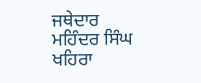ਜਥੇਦਾਰ ਮਹਿੰਦਰ ਸਿੰਘ ਖਹਿਰਾ